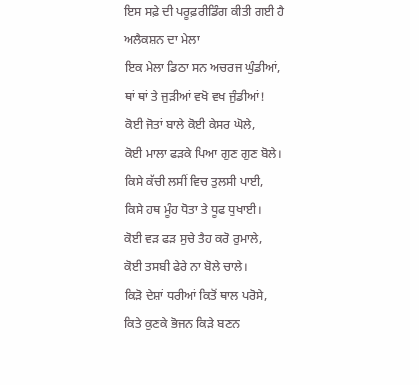ਇਸ ਸਫ਼ੇ ਦੀ ਪਰੂਫ਼ਰੀਡਿੰਗ ਕੀਤੀ ਗਈ ਹੈ
ਅਲੈਕਸ਼ਨ ਦਾ ਮੇਲਾ
ਇਕ ਮੇਲਾ ਡਿਠਾ ਸਨ ਅਚਰਜ ਘੁੰਡੀਆਂ,
ਥਾਂ ਥਾਂ ਤੇ ਜੁੜੀਆਂ ਵਖੋ ਵਖ ਜੁੰਡੀਆਂ!
ਕੋਈ ਜੋਤਾਂ ਬਾਲੇ ਕੋਈ ਕੇਸਰ ਘੋਲੇ,
ਕੋਈ ਮਾਲਾ ਫੜਕੇ ਪਿਆ ਗੁਣ ਗੁਣ ਬੋਲੇ।
ਕਿਸੇ ਕੱਚੀ ਲਸੀਂ ਵਿਚ ਤੁਲਸੀ ਪਾਈ,
ਕਿਸੇ ਹਥ ਮੂੰਹ ਧੋਤਾ ਤੇ ਧੂਫ ਧੁਖਾਈ।
ਕੋਈ ਵੜ ਫੜ ਸੁਚੇ ਤੈਹ ਕਰੋ ਰੁਮਾਲੇ,
ਕੋਈ ਤਸਬੀ ਫੇਰੇ ਨਾ ਬੋਲੇ ਚਾਲੇ।
ਕਿੜੋ ਦੇਸ਼ਾਂ ਧਰੀਆਂ ਕਿਤੋਂ ਥਾਲ ਪਰੋਸੇ,
ਕਿਤੇ ਕੁਣਕੇ ਭੋਜਨ ਕਿੜੇ ਬਣਨ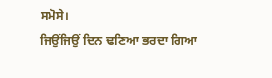ਸਮੋਸੇ।
ਜਿਉਂਜਿਉਂ ਦਿਨ ਢਣਿਆ ਭਰਦਾ ਗਿਆ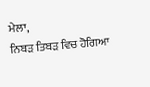ਮੇਲਾ,
ਨਿਬੜ ਤਿਬੜ ਵਿਚ ਹੋਗਿਆ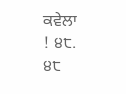ਕਵੇਲਾ
! ੪੮.
੪੮